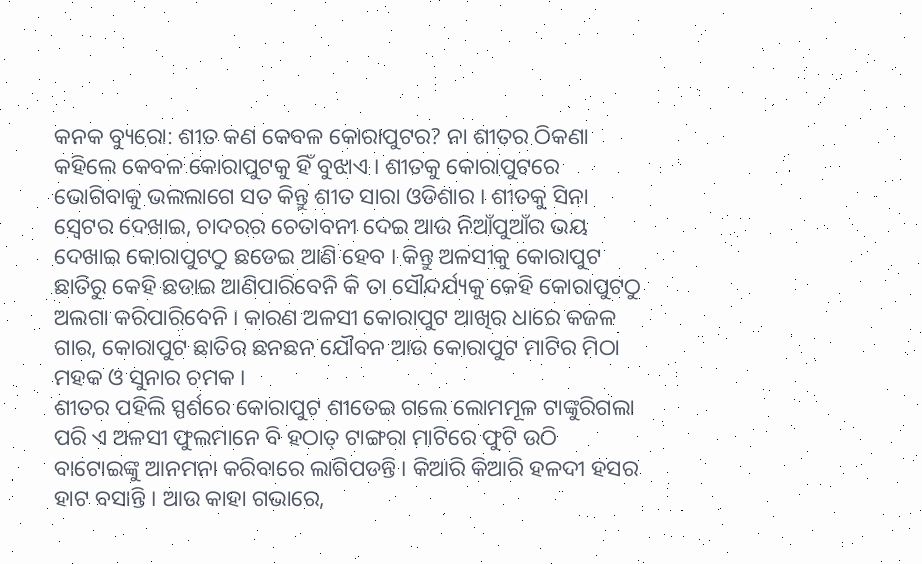କନକ ବ୍ୟୁରୋ: ଶୀତ କଣ କେବଳ କୋରାପୁଟର? ନା ଶୀତର ଠିକଣା କହିଲେ କେବଳ କୋରାପୁଟକୁ ହିଁ ବୁଝାଏ । ଶୀତକୁ କୋରାପୁଟରେ ଭୋଗିବାକୁ ଭଲଲାଗେ ସତ କିନ୍ତୁ ଶୀତ ସାରା ଓଡିଶାର । ଶୀତକୁ ସିନା ସ୍ୱେଟର ଦେଖାଇ, ଚାଦରର ଚେତାବନୀ ଦେଇ ଆଉ ନିଆଁପୁଆଁର ଭୟ ଦେଖାଇ କୋରାପୁଟଠୁ ଛଡେଇ ଆଣି ହେବ । କିନ୍ତୁ ଅଳସୀକୁ କୋରାପୁଟ ଛାତିରୁ କେହି ଛଡାଇ ଆଣିପାରିବେନି କି ତା ସୌନ୍ଦର୍ଯ୍ୟକୁ କେହି କୋରାପୁଟଠୁ ଅଲଗା କରିପାରିବେନି । କାରଣ ଅଳସୀ କୋରାପୁଟ ଆଖିର ଧାରେ କଜଳ ଗାର, କୋରାପୁଟ ଛାତିର ଛନଛନ ଯୌବନ ଆଉ କୋରାପୁଟ ମାଟିର ମିଠା ମହକ ଓ ସୁନାର ଚମକ ।
ଶୀତର ପହିଲି ସ୍ପର୍ଶରେ କୋରାପୁଟ ଶୀତେଇ ଗଲେ ଲୋମମୂଳ ଟାଙ୍କୁରିଗଲା ପରି ଏ ଅଳସୀ ଫୁଲମାନେ ବି ହଠାତ୍ ଟାଙ୍ଗରା ମାଟିରେ ଫୁଟି ଉଠି ବାଟୋଇଙ୍କୁ ଆନମନା କରିବାରେ ଲାଗିପଡନ୍ତି । କିଆରି କିଆରି ହଳଦୀ ହସର ହାଟ ବସାନ୍ତି । ଆଉ କାହା ଗଭାରେ,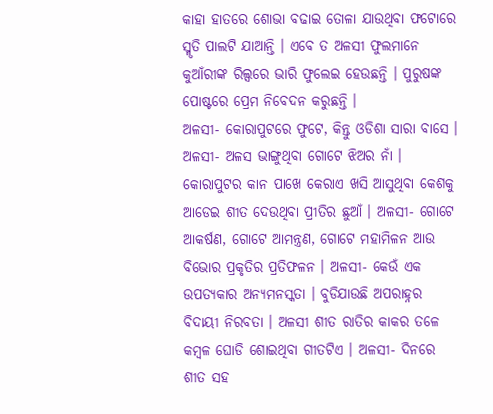କାହା ହାତରେ ଶୋଭା ବଢାଇ ତୋଳା ଯାଉଥିବା ଫଟୋରେ ସ୍ମୃତି ପାଲଟି ଯାଆନ୍ତି । ଏବେ ତ ଅଳସୀ ଫୁଲମାନେ କୁଆଁରୀଙ୍କ ରିଲ୍ସରେ ଭାରି ଫୁଲେଇ ହେଉଛନ୍ତି । ପୁରୁଷଙ୍କ ପୋଷ୍ଟରେ ପ୍ରେମ ନିବେଦନ କରୁଛନ୍ତି ।
ଅଳସୀ- କୋରାପୁଟରେ ଫୁଟେ, କିନ୍ତୁ ଓଡିଶା ସାରା ବାସେ । ଅଳସୀ- ଅଳସ ଭାଙ୍ଗୁଥିବା ଗୋଟେ ଝିଅର ନାଁ । କୋରାପୁଟର କାନ ପାଖେ କେରାଏ ଖସି ଆସୁଥିବା କେଶକୁ ଆଡେଇ ଶୀତ ଦେଉଥିବା ପ୍ରୀତିର ଛୁଆଁ । ଅଳସୀ- ଗୋଟେ ଆକର୍ଷଣ, ଗୋଟେ ଆମନ୍ତ୍ରଣ, ଗୋଟେ ମହାମିଳନ ଆଉ ବିଭୋର ପ୍ରକୃତିର ପ୍ରତିଫଳନ । ଅଳସୀ- କେଉଁ ଏକ ଉପତ୍ୟକାର ଅନ୍ୟମନସ୍କତା । ବୁଡିଯାଉଛି ଅପରାହ୍ନର ବିଦାୟୀ ନିରବତା । ଅଳସୀ ଶୀତ ରାତିର କାକର ତଳେ କମ୍ବଳ ଘୋଡି ଶୋଇଥିବା ଗୀତଟିଏ । ଅଳସୀ- ଦିନରେ ଶୀତ ସହ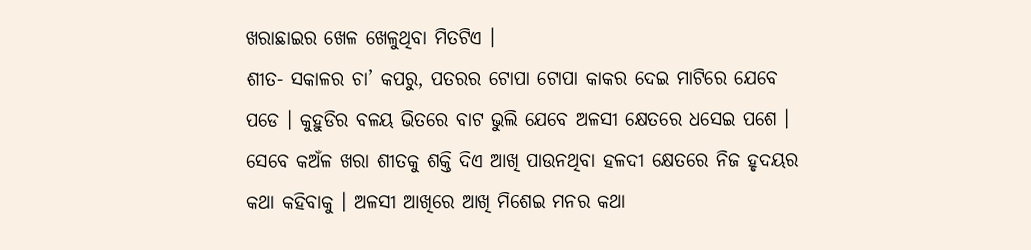ଖରାଛାଇର ଖେଳ ଖେଳୁଥିବା ମିତଟିଏ ।
ଶୀତ- ସକାଳର ଚା’ କପରୁ, ପତରର ଟୋପା ଟୋପା କାକର ଦେଇ ମାଟିରେ ଯେବେ ପଡେ । କୁହୁଡିର ବଳୟ ଭିତରେ ବାଟ ଭୁଲି ଯେବେ ଅଳସୀ କ୍ଷେତରେ ଧସେଇ ପଶେ । ସେବେ କଅଁଳ ଖରା ଶୀତକୁ ଶକ୍ତି ଦିଏ ଆଖି ପାଉନଥିବା ହଳଦୀ କ୍ଷେତରେ ନିଜ ହୃଦୟର କଥା କହିବାକୁ । ଅଳସୀ ଆଖିରେ ଆଖି ମିଶେଇ ମନର କଥା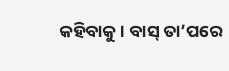କହିବାକୁ । ବାସ୍ ତା’ପରେ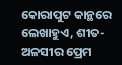କୋରାପୁଟ କାନ୍ଥରେ ଲେଖାହୁଏ, ଶୀତ-ଅଳସୀର ପ୍ରେମ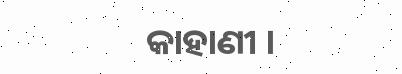କାହାଣୀ ।